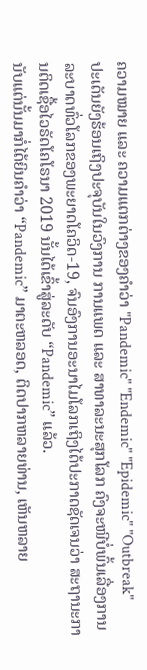ຄວາມໝາຍ ແລະ ຄວາມແຕກຕ່າງຂອງຄໍາວ່າ "Pandemic" "Endemic" "Epidemic" "Outbreak"
ປະເດັນຍັງຮ້ອນເຖິງປະຈຸບັນໃນວົງການ ການແພດ ແລະ ສາທາລະນະສຸກໂລກ ຄົງຈະໜີບໍ່ພົ້ນເລື່ອງການລະບາດທົ່ວໂລກຂອງພະຍາດໂຄວິດ-19, ຈົນອົງການອະນາໄມໂລກເຖິງໄດ້ປະກາດຊັດເຈນວ່າ ສະຖານະການຕິດເຊື້ອໄວຣັດໂຄໂຣນາ 2019 ນັ້ນໄດ້ເຂົ້າສູ່ລະດັບ “Pandemic” ແລ້ວ.
ນັບແຕ່ນັ້ນມາກໍ່ໄດ້ຍິນຄໍາວ່າ “Pandemic” ມາຕະຫລອດ, ຕິດປາກຫລາຍທ່ານ, ເຫັນຫລາຍ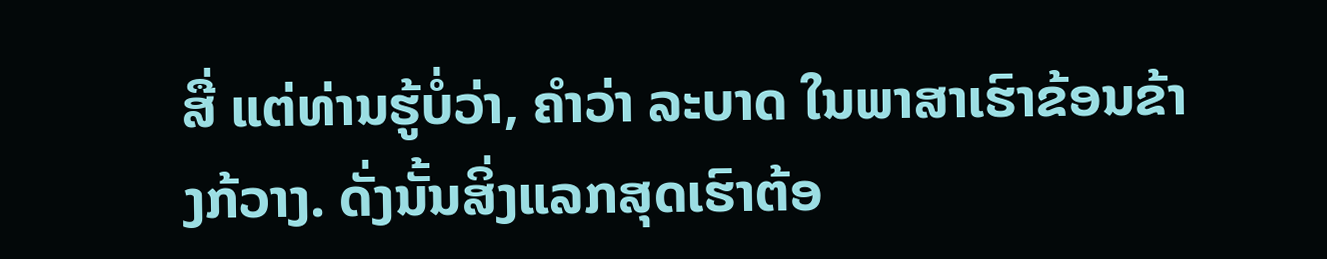ສື່ ແຕ່ທ່ານຮູ້ບໍ່ວ່າ, ຄໍາວ່າ ລະບາດ ໃນພາສາເຮົາຂ້ອນຂ້າງກ້ວາງ. ດັ່ງນັ້ນສິ່ງແລກສຸດເຮົາຕ້ອ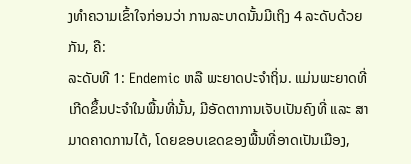ງທຳຄວາມເຂົ້າໃຈກ່ອນວ່າ ການລະບາດນັ້ນມີເຖິງ 4 ລະດັບດ້ວຍກັນ, ຄື:
ລະດັບທີ 1: Endemic ຫລື ພະຍາດປະຈໍາຖິ່ນ. ແມ່ນພະຍາດທີ່ເກີດຂຶ້ນປະຈໍາໃນພື້ນທີ່ນັ້ນ, ມີອັດຕາການເຈັບເປັນຄົງທີ່ ແລະ ສາມາດຄາດການໄດ້, ໂດຍຂອບເຂດຂອງພື້ນທີ່ອາດເປັນເມືອງ,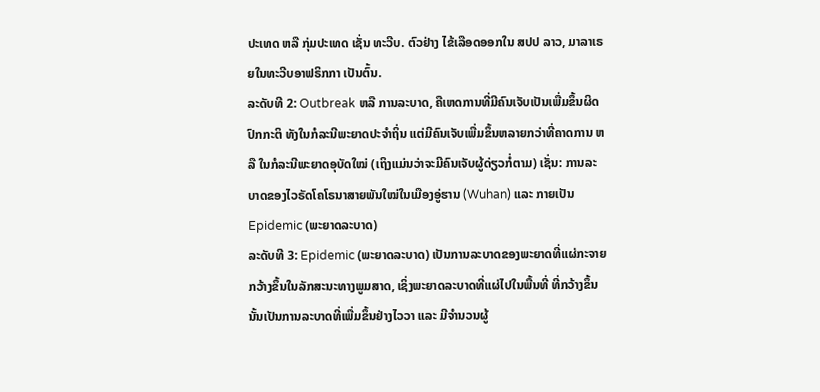ປະເທດ ຫລື ກຸ່ມປະເທດ ເຊັ່ນ ທະວີບ. ຕົວຢ່າງ ໄຂ້ເລືອດອອກໃນ ສປປ ລາວ, ມາລາເຣຍໃນທະວີບອາຟຣິກກາ ເປັນຕົ້ນ.
ລະດັບທີ 2: Outbreak ຫລື ການລະບາດ, ຄືເຫດການທີ່ມີຄົນເຈັບເປັນເພື່ມຂຶ້ນຜິດປົກກະຕິ ທັງໃນກໍລະນີພະຍາດປະຈໍາຖິ່ນ ແຕ່ມີຄົນເຈັບເພື່ມຂຶ້ນຫລາຍກວ່າທີ່ຄາດການ ຫລື ໃນກໍລະນີພະຍາດອຸບັດໃໝ່ (ເຖິງແມ່ນວ່າຈະມີຄົນເຈັບຜູ້ດ່ຽວກໍ່ຕາມ) ເຊັ່ນ: ການລະບາດຂອງໄວຣັດໂຄໂຣນາສາຍພັນໃໝ່ໃນເມືອງອູ່ຮານ (Wuhan) ແລະ ກາຍເປັນ Epidemic (ພະຍາດລະບາດ)
ລະດັບທີ 3: Epidemic (ພະຍາດລະບາດ) ເປັນການລະບາດຂອງພະຍາດທີ່ແຜ່ກະຈາຍກວ້າງຂຶ້ນໃນລັກສະນະທາງພູມສາດ, ເຊິ່ງພະຍາດລະບາດທີ່ແຜ່ໄປໃນພື້ນທີ່ ທີ່ກວ້າງຂຶ້ນນັ້ນເປັນການລະບາດທີ່ເພື່ມຂຶ້ນຢ່າງໄວວາ ແລະ ມີຈໍານວນຜູ້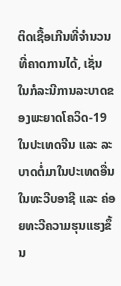ຕິດເຊື້ອເກີນທີ່ຈໍານວນທີ່ຄາດການໄດ້, ເຊັ່ນ ໃນກໍລະນີການລະບາດຂອງພະຍາດໂຄວິດ-19 ໃນປະເທດຈີນ ແລະ ລະບາດຕໍ່ມາໃນປະເທດອື່ນໃນທະວີບອາຊີ ແລະ ຄ່ອຍທະວີຄວາມຮຸນແຮງຂຶ້ນ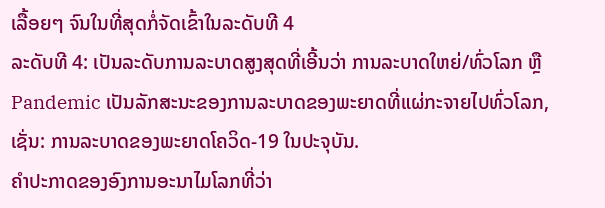ເລື້ອຍໆ ຈົນໃນທີ່ສຸດກໍ່ຈັດເຂົ້າໃນລະດັບທີ 4
ລະດັບທີ 4: ເປັນລະດັບການລະບາດສູງສຸດທີ່ເອີ້ນວ່າ ການລະບາດໃຫຍ່/ທົ່ວໂລກ ຫຼື Pandemic ເປັນລັກສະນະຂອງການລະບາດຂອງພະຍາດທີ່ແຜ່ກະຈາຍໄປທົ່ວໂລກ, ເຊັ່ນ: ການລະບາດຂອງພະຍາດໂຄວິດ-19 ໃນປະຈຸບັນ.
ຄໍາປະກາດຂອງອົງການອະນາໄມໂລກທີ່ວ່າ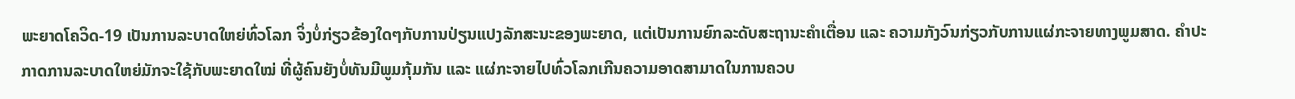ພະຍາດໂຄວິດ-19 ເປັນການລະບາດໃຫຍ່ທົ່ວໂລກ ຈິ່ງບໍ່ກ່ຽວຂ້ອງໃດໆກັບການປ່ຽນແປງລັກສະນະຂອງພະຍາດ, ແຕ່ເປັນການຍົກລະດັບສະຖານະຄໍາເຕື່ອນ ແລະ ຄວາມກັງວົນກ່ຽວກັບການແຜ່ກະຈາຍທາງພູມສາດ. ຄໍາປະກາດການລະບາດໃຫຍ່ມັກຈະໃຊ້ກັບພະຍາດໃໝ່ ທີ່ຜູ້ຄົນຍັງບໍ່ທັນມີພູມກຸ້ມກັນ ແລະ ແຜ່ກະຈາຍໄປທົ່ວໂລກເກີນຄວາມອາດສາມາດໃນການຄວບ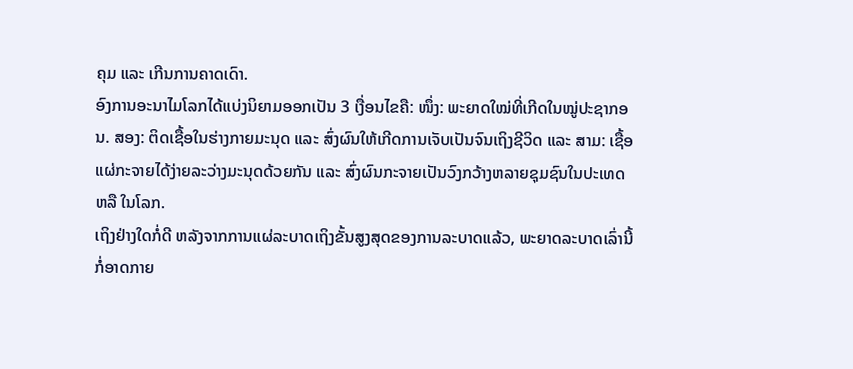ຄຸມ ແລະ ເກີນການຄາດເດົາ.
ອົງການອະນາໄມໂລກໄດ້ແບ່ງນິຍາມອອກເປັນ 3 ເງື່ອນໄຂຄື: ໜຶ່ງ: ພະຍາດໃໝ່ທີ່ເກີດໃນໝູ່ປະຊາກອນ. ສອງ: ຕິດເຊື້ອໃນຮ່າງກາຍມະນຸດ ແລະ ສົ່ງຜົນໃຫ້ເກີດການເຈັບເປັນຈົນເຖິງຊີວິດ ແລະ ສາມ: ເຊື້ອແຜ່ກະຈາຍໄດ້ງ່າຍລະວ່າງມະນຸດດ້ວຍກັນ ແລະ ສົ່ງຜົນກະຈາຍເປັນວົງກວ້າງຫລາຍຊຸມຊົນໃນປະເທດ ຫລື ໃນໂລກ.
ເຖິງຢ່າງໃດກໍ່ດີ ຫລັງຈາກການແຜ່ລະບາດເຖິງຂັ້ນສູງສຸດຂອງການລະບາດແລ້ວ, ພະຍາດລະບາດເລົ່ານີ້ກໍ່ອາດກາຍ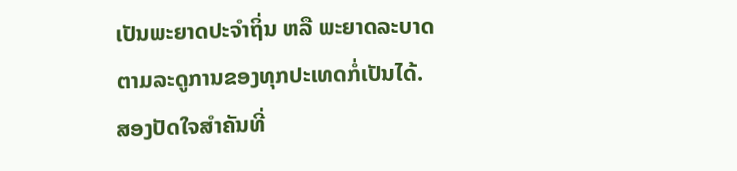ເປັນພະຍາດປະຈໍາຖິ່ນ ຫລື ພະຍາດລະບາດຕາມລະດູການຂອງທຸກປະເທດກໍ່ເປັນໄດ້.
ສອງປັດໃຈສຳຄັນທີ່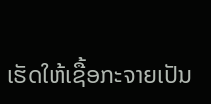ເຮັດໃຫ້ເຊື້ອກະຈາຍເປັນ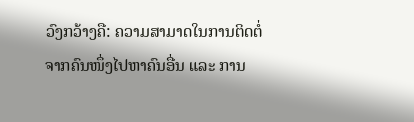ວົງກວ້າງຄື: ຄວາມສາມາດໃນການຕິດຕໍ່ຈາກຄົນໜຶ່ງໄປຫາຄົນອື່ນ ແລະ ການ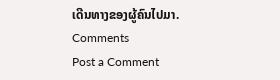ເດີນທາງຂອງຜູ້ຄົນໄປມາ.
Comments
Post a Comment